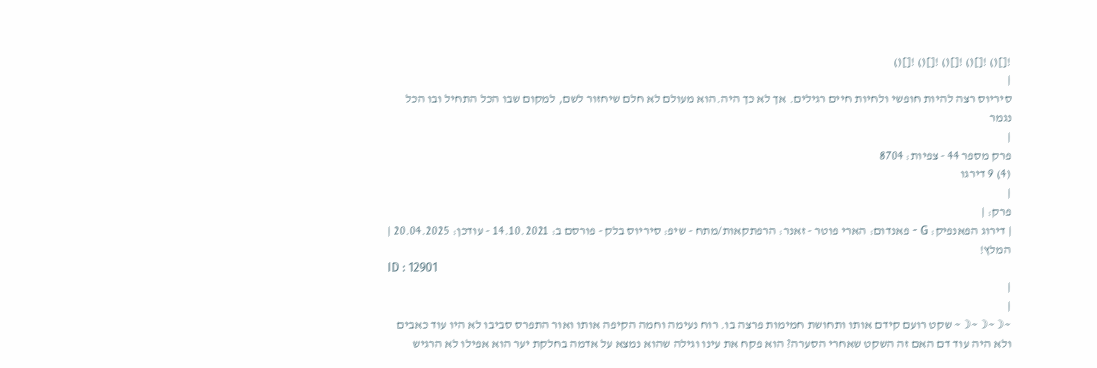![]() ![]() ![]() ![]() ![]()
|
סיריוס רצה להיות חופשי ולחיות חיים רגילים. אך לא כך היה.הוא מעולם לא חלם שיחזור לשם, למקום שבו הכל התחיל ובו הכל נגמר
|
פרק מספר 44 - צפיות: 8704
(4) 9 דירגו
|
פרק: |
| דירוג הפאנפיק: G - פאנדום: הארי פוטר - זאנר: הרפתקאות/מתח - שיפ: סיריוס בלק - פורסם ב: 14.10.2021 - עודכן: 20.04.2025 |
המלץ!
ID : 12901
|
|
~☽~☽~☽~ שקט רועם קידם אותו ותחושת חמימות פרצה בו. רוח נעימה וחמה הקיפה אותו ואור התפרס סביבו לא היו עוד כאבים ולא היה עוד דם האם זה השקט שאחרי הסערה? הוא פקח את עינו וגילה שהוא נמצא על אדמה בחלקת יער הוא אפילו לא הרגיש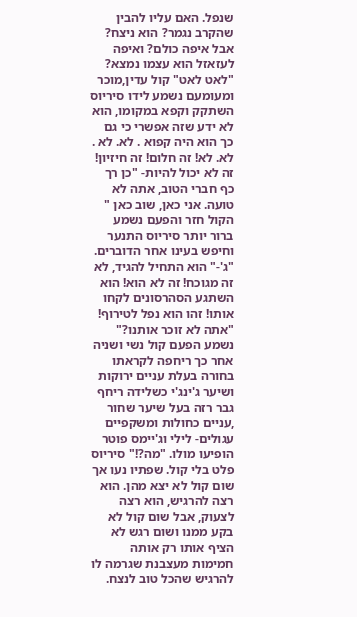שנפל. האם עליו להבין שהקרב נגמר? הוא ניצח? אבל איפה כולם? ואיפה לעזאזל הוא עצמו נמצא? "לאט לאט" קול עדין,מוכר ומעומעם נשמע לידו סיריוס השתקק וקפא במקומו, הוא לא ידע שזה אפשרי כי גם כך הוא היה קפוא . לא. לא . לא. לא! זה חלום! זה חיזיון! זה לא יכול להיות- "כן רך כף חברי הטוב, אתה לא טועה. אני כאן, שוב כאן " הקול חזר והפעם נשמע ברור יותר סיריוס התנער וחיפש בעינו אחר הדוברים. "ג'-" הוא התחיל להגיד, לא זה מגוכח! זה לא הוא! הוא השתגע הסהרסונים לקחו אותו! זהו הוא נפל לטירוף! "אתה לא זוכר אותנו?" נשמע הפעם קול נשי ושניה אחר כך ריחפה לקראתו בחורה בעלת עניים ירוקות ושיער ג'ינג'י כשלידה ריחף גבר רזה בעל שיער שחור ,עניים כחולות ומשקפיים עגולים- לילי וג'יימס פוטר הופיעו מולו. "מה?!" סיריוס פלט בלי קול. שפתיו נעו אך שום קול לא יצא מהן. הוא רצה להרגיש, הוא רצה לצעוק, אבל שום קול לא בקע ממנו ושום רגש לא הציף אותו רק אותה חמימות מעצבנת שגרמה לו להרגיש שהכל טוב לנצח.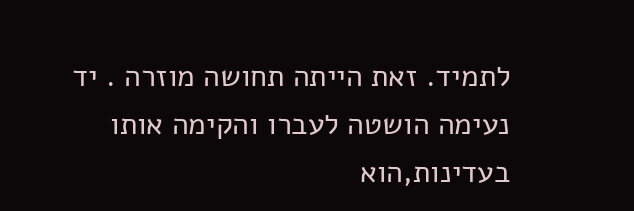לתמיד. זאת הייתה תחושה מוזרה . יד נעימה הושטה לעברו והקימה אותו בעדינות,הוא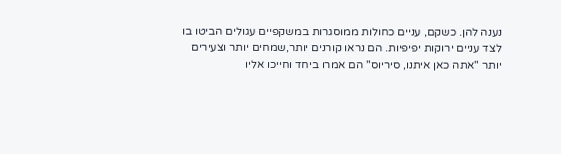נענה להן. כשקם, עניים כחולות ממוסגרות במשקפיים עגולים הביטו בו לצד עניים ירוקות יפיפיות. הם נראו קורנים יותר,שמחים יותר וצעירים יותר "אתה כאן איתנו, סיריוס" הם אמרו ביחד וחייכו אליו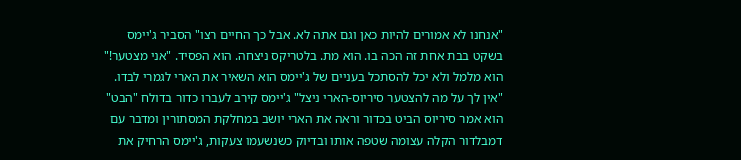"אנחנו לא אמורים להיות כאן וגם אתה לא. אבל כך החיים רצו" הסביר ג'יימס בשקט בבת אחת זה הכה בו. הוא מת. בלטריקס ניצחה. הוא הפסיד. "אני מצטער!" הוא מלמל ולא יכל להסתכל בעניים של ג'יימס הוא השאיר את הארי לגמרי לבדו. "אין לך על מה להצטער סיריוס-הארי ניצל" ג'יימס קירב לעברו כדור בדולח "הבט" הוא אמר סיריוס הביט בכדור וראה את הארי יושב במחלקת המסתורין ומדבר עם דמבלדור הקלה עצומה שטפה אותו ובדיוק כשנשעמו צעקות, ג'יימס הרחיק את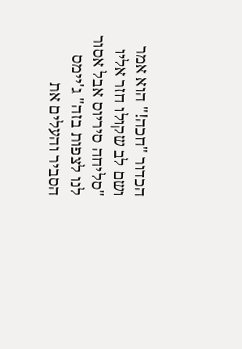הכדור "חכה!" הוא אמר ושם לב שקולו חזר אליו "סליחה סיריוס אבל אסור לנו לצפות בזה" ג'יימס הסביר והעלים את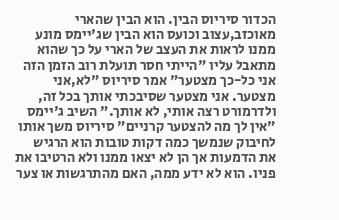הכדור סיריוס הבין. הוא הבין שהארי מאוכזב,עצוב וכועס הוא הבין שג'יימס מונע ממנו לראות את העצב של הארי על כך שהוא מתאבל עליו "הייתי חסר תועלת רוב הזמן הזה אני כל-כך מצטער" אמר סיריוס "לא,אני מצטער. אני מצטער שסיבכתי אותך בכל זה, ולדרמורט רצה אותי, לא אותך." השיב ג'יימס "אין לך מה להצטער קרניים" סיריוס משך אותו לחיבוק שנמשך כמה דקות טובות הוא הרגיש את הדמעות אך הן לא יצאו ממנו ולא הרטיבו את פניו. הוא לא ידע ממה, האם מהתרגשות או צער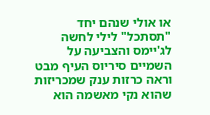או אולי שנהם יחד "תסתכל" לילי לחשה לג'יימס והצביעה על השמיים סיריוס העיף מבט וראה כרזות ענק שמכריזות שהוא נקי מאשמה הוא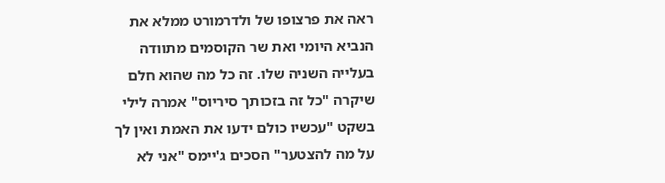ראה את פרצופו של ולדרמורט ממלא את הנביא היומי ואת שר הקוסמים מתוודה בעלייה השניה שלו. זה כל מה שהוא חלם שיקרה "כל זה בזכותך סיריוס" אמרה לילי בשקט "עכשיו כולם ידעו את האמת ואין לך על מה להצטער" הסכים ג'יימס "אני לא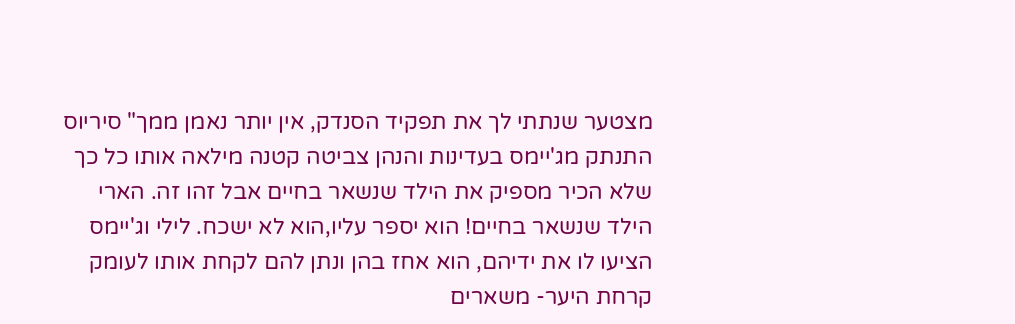מצטער שנתתי לך את תפקיד הסנדק, אין יותר נאמן ממך" סיריוס התנתק מג'יימס בעדינות והנהן צביטה קטנה מילאה אותו כל כך שלא הכיר מספיק את הילד שנשאר בחיים אבל זהו זה. הארי הילד שנשאר בחיים! הוא יספר עליו,הוא לא ישכח. לילי וג'יימס הציעו לו את ידיהם, הוא אחז בהן ונתן להם לקחת אותו לעומק קרחת היער- משארים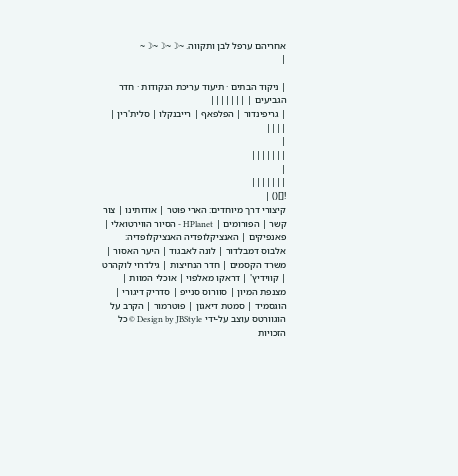אחריהם ערפל לבן ותקווה. ~☽~☽~☽~
|

| ניקוד הבתים · תיעוד עריכת הנקודות · חדר הגביעים | |||||||
| גריפינדור | הפלפאף | רייבנקלו | סלית'רין | ||||
|
|||||||
|
|||||||
![]() |
קיצורי דרך מיוחדים: הארי פוטר | אודותינו | צור קשר | הפורומים | HPlanet - הסיור הווירטואלי | פאנפיקים | האנציקלופדיה האנציקלופדיה: אלבוס דמבלדור | לונה לאבגוד | היער האסור | משרד הקסמים | חדר הנחיצות | גילדרוי לוקהרט | קווידיץ' | דראקו מאלפוי | אוכלי המוות | מצנפת המיון | סוורוס סנייפ | סדריק דיגורי | הוגסמיד | סמטת דיאגון | פוטרמור | הקרב על הוגוורטס עוצב על-ידי Design by JBStyle © כל הזכויות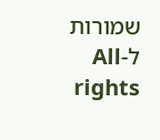שמורות ל-All rights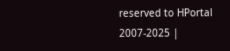reserved to HPortal 2007-2025 |